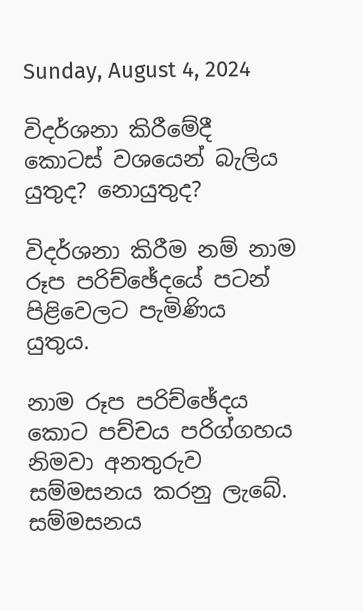Sunday, August 4, 2024

විදර්ශනා කිරීමේදී කොටස් වශයෙන් බැලිය යුතුද? නොයුතුද?

විදර්ශනා කිරීම නම් නාම රූප පරිච්ඡේදයේ පටන් පිළිවෙලට පැමිණිය යුතුය.

නාම රූප පරිච්ඡේදය කොට පච්චය පරිග්ගහය නිමවා අනතුරුව සම්මසනය කරනු ලැබේ. සම්මසනය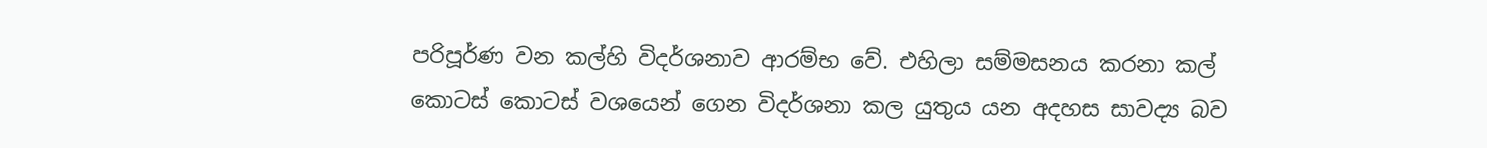පරිපූර්ණ වන කල්හි විදර්ශනාව ආරම්භ වේ. එහිලා සම්මසනය කරනා කල් කොටස් කොටස් වශයෙන් ගෙන විදර්ශනා කල යුතුය යන අදහස සාවද්‍ය බව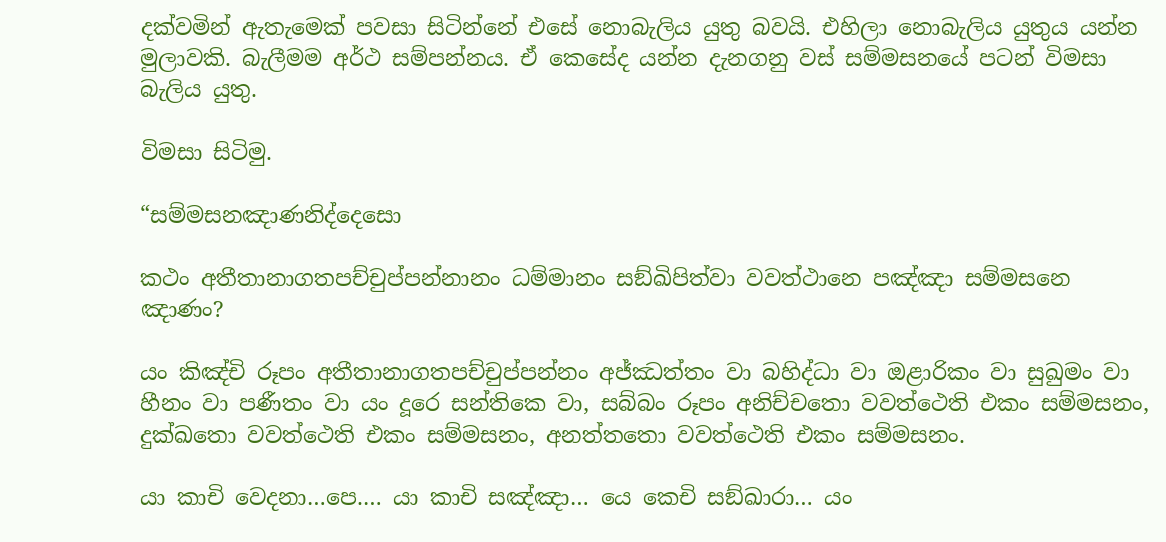දක්වමින් ඇතැමෙක් පවසා සිටින්නේ එසේ නොබැලිය යුතු බවයි. එහිලා නොබැලිය යුතුය යන්න මුලාවකි. බැලීමම අර්ථ සම්පන්නය. ඒ කෙසේද යන්න දැනගනු වස් සම්මසනයේ පටන් විමසා බැලිය යුතු.

විමසා සිටිමු.

“සම්‌මසනඤාණනිද්‌දෙසො

කථං අතීතානාගතපච්‌චුප්‌පන්‌නානං ධම්‌මානං සඞ්‌ඛිපිත්‌වා වවත්‌ථානෙ පඤ්‌ඤා සම්‌මසනෙ ඤාණං?

යං කිඤ්‌චි රූපං අතීතානාගතපච්‌චුප්‌පන්‌නං අජ්‌ඣත්‌තං වා බහිද්‌ධා වා ඔළාරිකං වා සුඛුමං වා හීනං වා පණීතං වා යං දූරෙ සන්‌තිකෙ වා, සබ්‌බං රූපං අනිච්‌චතො වවත්‌ථෙති එකං සම්‌මසනං, දුක්‌ඛතො වවත්‌ථෙති එකං සම්‌මසනං, අනත්‌තතො වවත්‌ථෙති එකං සම්‌මසනං.

යා කාචි වෙදනා…පෙ.… යා කාචි සඤ්‌ඤා… යෙ කෙචි සඞ්‌ඛාරා… යං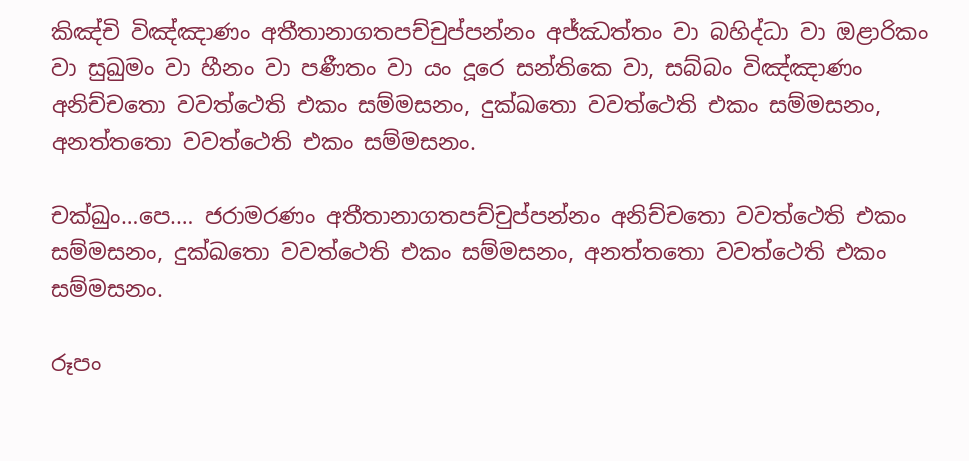කිඤ්‌චි විඤ්‌ඤාණං අතීතානාගතපච්‌චුප්‌පන්‌නං අජ්‌ඣත්‌තං වා බහිද්‌ධා වා ඔළාරිකං වා සුඛුමං වා හීනං වා පණීතං වා යං දූරෙ සන්‌තිකෙ වා, සබ්‌බං විඤ්‌ඤාණං අනිච්‌චතො වවත්‌ථෙති එකං සම්‌මසනං, දුක්‌ඛතො වවත්‌ථෙති එකං සම්‌මසනං, අනත්‌තතො වවත්‌ථෙති එකං සම්‌මසනං.

චක්‌ඛුං…පෙ.… ජරාමරණං අතීතානාගතපච්‌චුප්‌පන්‌නං අනිච්‌චතො වවත්‌ථෙති එකං සම්‌මසනං, දුක්‌ඛතො වවත්‌ථෙති එකං සම්‌මසනං, අනත්‌තතො වවත්‌ථෙති එකං සම්‌මසනං.

රූපං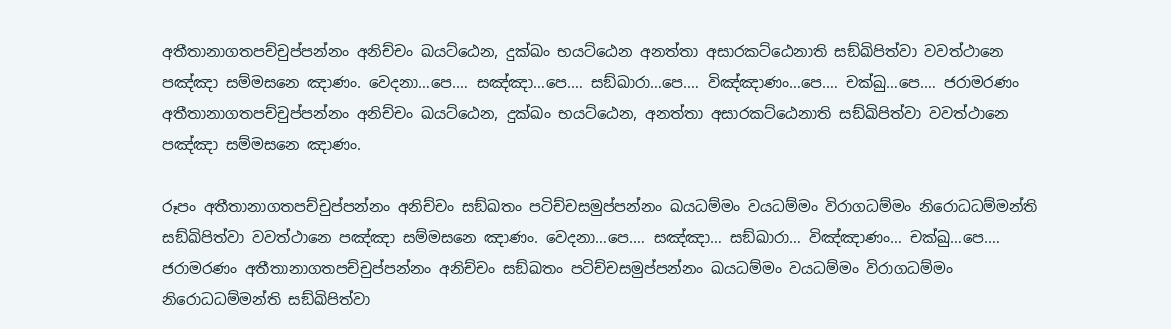අතීතානාගතපච්‌චුප්‌පන්‌නං අනිච්‌චං ඛයට්‌ඨෙන, දුක්‌ඛං භයට්‌ඨෙන අනත්‌තා අසාරකට්‌ඨෙනාති සඞ්‌ඛිපිත්‌වා වවත්‌ථානෙ පඤ්‌ඤා සම්‌මසනෙ ඤාණං. වෙදනා…පෙ.… සඤ්‌ඤා…පෙ.… සඞ්‌ඛාරා…පෙ.… විඤ්‌ඤාණං…පෙ.… චක්‌ඛු…පෙ.… ජරාමරණං අතීතානාගතපච්‌චුප්‌පන්‌නං අනිච්‌චං ඛයට්‌ඨෙන, දුක්‌ඛං භයට්‌ඨෙන, අනත්‌තා අසාරකට්‌ඨෙනාති සඞ්‌ඛිපිත්‌වා වවත්‌ථානෙ පඤ්‌ඤා සම්‌මසනෙ ඤාණං.

රූපං අතීතානාගතපච්‌චුප්‌පන්‌නං අනිච්‌චං සඞ්‌ඛතං පටිච්‌චසමුප්‌පන්‌නං ඛයධම්‌මං වයධම්‌මං විරාගධම්‌මං නිරොධධම්‌මන්‌ති සඞ්‌ඛිපිත්‌වා වවත්‌ථානෙ පඤ්‌ඤා සම්‌මසනෙ ඤාණං. වෙදනා…පෙ.… සඤ්‌ඤා… සඞ්‌ඛාරා… විඤ්‌ඤාණං… චක්‌ඛු…පෙ.… ජරාමරණං අතීතානාගතපච්‌චුප්‌පන්‌නං අනිච්‌චං සඞ්‌ඛතං පටිච්‌චසමුප්‌පන්‌නං ඛයධම්‌මං වයධම්‌මං විරාගධම්‌මං නිරොධධම්‌මන්‌ති සඞ්‌ඛිපිත්‌වා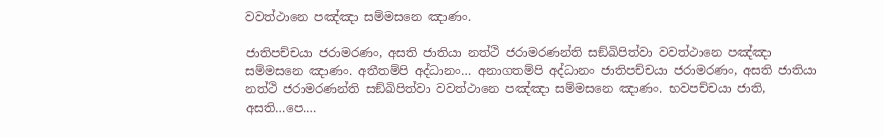වවත්‌ථානෙ පඤ්‌ඤා සම්‌මසනෙ ඤාණං.

ජාතිපච්‌චයා ජරාමරණං, අසති ජාතියා නත්‌ථි ජරාමරණන්‌ති සඞ්‌ඛිපිත්‌වා වවත්‌ථානෙ පඤ්‌ඤා සම්‌මසනෙ ඤාණං. අතීතම්‌පි අද්‌ධානං… අනාගතම්‌පි අද්‌ධානං ජාතිපච්‌චයා ජරාමරණං, අසති ජාතියා නත්‌ථි ජරාමරණන්‌ති සඞ්‌ඛිපිත්‌වා වවත්‌ථානෙ පඤ්‌ඤා සම්‌මසනෙ ඤාණං. භවපච්‌චයා ජාති, අසති…පෙ.…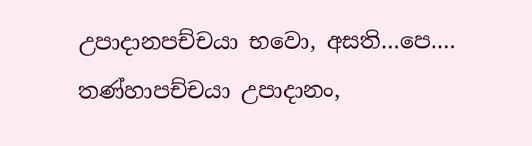උපාදානපච්‌චයා භවො, අසති…පෙ.… තණ්‌හාපච්‌චයා උපාදානං,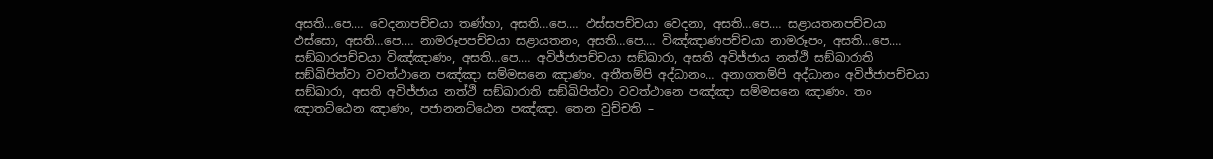අසති…පෙ.… වෙදනාපච්‌චයා තණ්‌හා, අසති…පෙ.… ඵස්‌සපච්‌චයා වෙදනා, අසති…පෙ.… සළායතනපච්‌චයා ඵස්‌සො, අසති…පෙ.… නාමරූපපච්‌චයා සළායතනං, අසති…පෙ.… විඤ්‌ඤාණපච්‌චයා නාමරූපං, අසති…පෙ.… සඞ්‌ඛාරපච්‌චයා විඤ්‌ඤාණං, අසති…පෙ.… අවිජ්‌ජාපච්‌චයා සඞ්‌ඛාරා, අසති අවිජ්‌ජාය නත්‌ථි සඞ්‌ඛාරාති සඞ්‌ඛිපිත්‌වා වවත්‌ථානෙ පඤ්‌ඤා සම්‌මසනෙ ඤාණං. අතීතම්‌පි අද්‌ධානං… අනාගතම්‌පි අද්‌ධානං අවිජ්‌ජාපච්‌චයා සඞ්‌ඛාරා, අසති අවිජ්‌ජාය නත්‌ථි සඞ්‌ඛාරාති සඞ්‌ඛිපිත්‌වා වවත්‌ථානෙ පඤ්‌ඤා සම්‌මසනෙ ඤාණං. තං ඤාතට්‌ඨෙන ඤාණං, පජානනට්‌ඨෙන පඤ්‌ඤා. තෙන වුච්‌චති –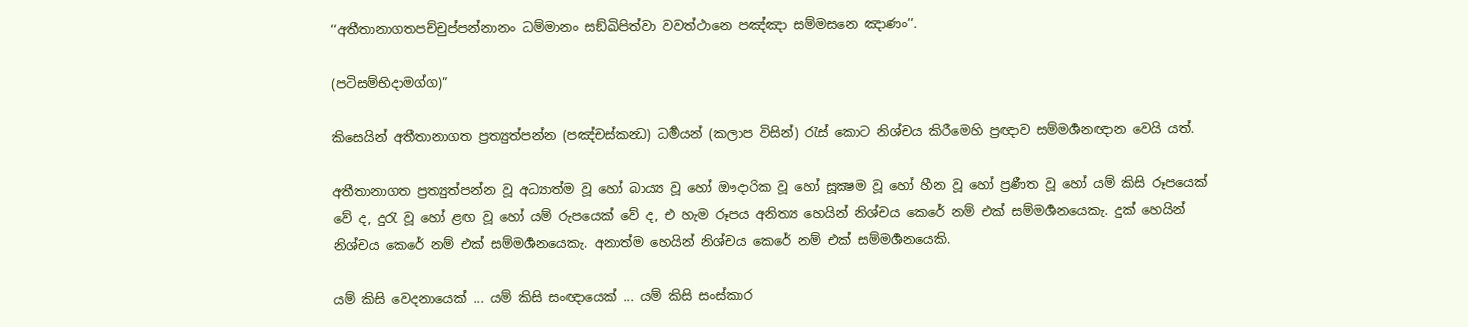‘‘අතීතානාගතපච්‌චුප්‌පන්‌නානං ධම්‌මානං සඞ්‌ඛිපිත්‌වා වවත්‌ථානෙ පඤ්‌ඤා සම්‌මසනෙ ඤාණං’’.

(පටිසම්භිදාමග්ග)”

කිසෙයින් අතීතානාගත ප්‍ර‍ත්‍යුත්පන්න (පඤ්චස්කන්‍ධ) ධර්‍මයන් (කලාප විසින්) රැස් කොට නිශ්චය කිරීමෙහි ප්‍ර‍ඥාව සම්මර්‍ශනඥාන වෙයි යත්.

අතීතානාගත ප්‍ර‍ත්‍යුත්පන්න වූ අධ්‍යාත්ම වූ හෝ බාය්‍ය වූ හෝ ඖදාරික වූ හෝ සූක්‍ෂම වූ හෝ හීන වූ හෝ ප්‍ර‍ණීත වූ හෝ යම් කිසි රූපයෙක් වේ ද, දුරැ වූ හෝ ළඟ වූ හෝ යම් රුපයෙක් වේ ද, එ හැම රූපය අනිත්‍ය හෙයින් නිශ්චය කෙරේ නම් එක් සම්මර්‍ශනයෙකැ. දුක් හෙයින් නිශ්චය කෙරේ නම් එක් සම්මර්‍ශනයෙකැ. අනාත්ම හෙයින් නිශ්චය කෙරේ නම් එක් සම්මර්‍ශනයෙකි.

යම් කිසි වෙදනායෙක් ... යම් කිසි සංඥායෙක් ... යම් කිසි සංස්කාර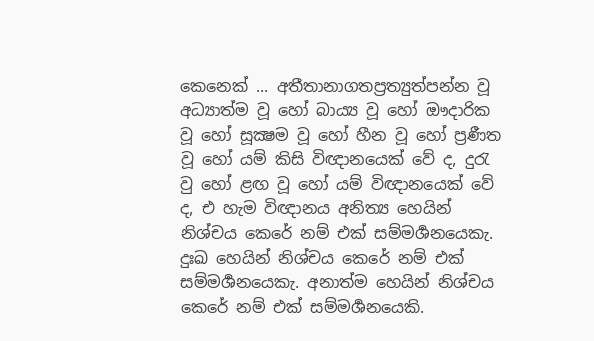කෙනෙක් ... අතීතානාගතප්‍ර‍ත්‍යුත්පන්න වූ අධ්‍යාත්ම වූ හෝ බාය්‍ය වූ හෝ ඖදාරික වූ හෝ සූක්‍ෂම වූ හෝ හීන වූ හෝ ප්‍ර‍ණීත වූ හෝ යම් කිසි විඥානයෙක් වේ ද, දුරැ වු හෝ ළඟ වූ හෝ යම් විඥානයෙක් වේ ද, එ හැම විඥානය අනිත්‍ය හෙයින් නිශ්චය කෙරේ නම් එක් සම්මර්‍ශනයෙකැ. දුඃඛ හෙයින් නිශ්චය කෙරේ නම් එක් සම්මර්‍ශනයෙකැ. අනාත්ම හෙයින් නිශ්චය කෙරේ නම් එක් සම්මර්‍ශනයෙකි.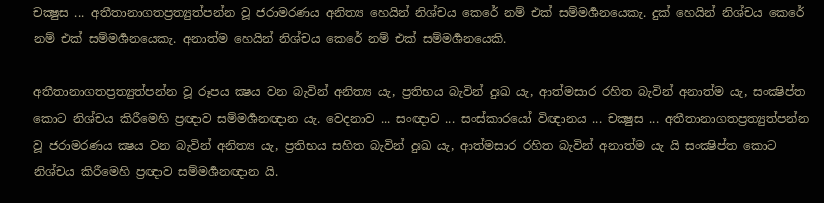චක්‍ෂුස ... අතීතානාගතප්‍ර‍ත්‍යුත්පන්න වූ ජරාමරණය අනිත්‍ය හෙයින් නිශ්චය කෙරේ නම් එක් සම්මර්‍ශනයෙකැ. දුක් හෙයින් නිශ්චය කෙරේ නම් එක් සම්මර්‍ශනයෙකැ. අනාත්ම හෙයින් නිශ්චය කෙරේ නම් එක් සම්මර්‍ශනයෙකි.

අතීතානාගතප්‍ර‍ත්‍යුත්පන්න වූ රූපය ක්‍ෂය වන බැවින් අනිත්‍ය යැ, ප්‍ර‍තිභය බැවින් දුඃඛ යැ, ආත්මසාර රහිත බැවින් අනාත්ම යැ, සංක්‍ෂිප්ත කොට නිශ්චය කිරීමෙහි ප්‍ර‍ඥාව සම්මර්‍ශනඥාන යැ. වෙදනාව ... සංඥාව ... සංස්කාරයෝ ‍විඥානය ... චක්‍ෂුස ... අතීතානාගතප්‍ර‍ත්‍යුත්පන්න වූ ජරාමරණය ක්‍ෂය වන බැවින් අනිත්‍ය යැ, ප්‍ර‍තිභය සහිත බැවින් දුඃඛ යැ, ආත්මසාර රහිත බැවින් අනාත්ම යැ යි සංක්‍ෂිප්ත කොට නිශ්චය කිරීමෙහි ප්‍ර‍ඥාව සම්මර්‍ශනඥාන යි.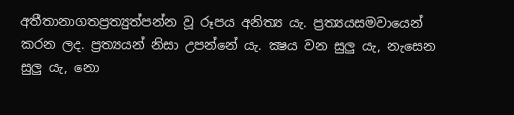අතීතානාගතප්‍ර‍ත්‍යුත්පන්න වූ රූපය අනිත්‍ය යැ. ප්‍රත්‍යයසමවායෙන් කරන ලද. ප්‍ර‍ත්‍යයන් නිසා උපන්නේ යැ. ක්‍ෂය වන සුලු යැ, නැසෙන සුලු යැ, නො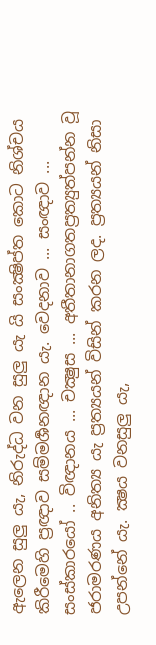ඇලෙන සුලු යැ, නිරුද්ධ වන සුලු යැ යි සංක්‍ෂිප්ත කොට නිශ්චය කිරීමෙහි ප්‍ර‍ඥාව සම්මර්‍ශනඥාන යැ. වෙදනාව ... සංඥාව ... සංස්කාරයෝ .. විඥානය ... චක්‍ෂුස ... අතීතානාගතප්‍ර‍ත්‍යුත්පන්න වූ ජරාමරණය අනිත්‍ය යැ ප්‍ර‍ත්‍යයන් විසින් කරන ලද. ප්‍ර‍ත්‍යයන් නිසා උපන්නේ යැ. ක්‍ෂය වනසුලු යැ,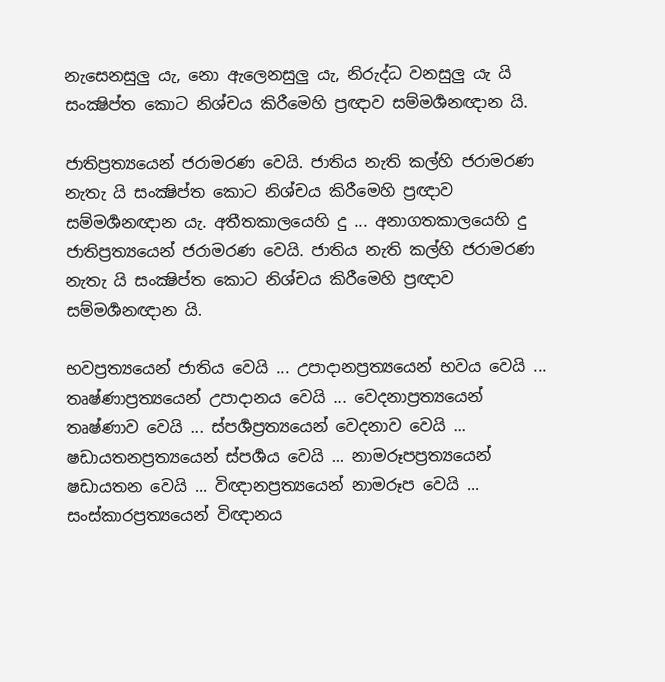නැසෙනසුලු යැ, නො ඇලෙනසුලු යැ, නිරුද්ධ වනසුලු යැ යි සංක්‍ෂිප්ත කොට නිශ්චය කිරීමෙහි ප්‍ර‍ඥාව සම්මර්‍ශනඥාන යි.

ජාතිප්‍ර‍ත්‍යයෙන් ජරාමරණ වෙයි. ජාතිය නැති කල්හි ජරාමරණ නැතැ යි සංක්‍ෂිප්ත කොට නිශ්චය කිරීමෙහි ප්‍ර‍ඥාව සම්මර්‍ශනඥාන යැ. අතීතකාලයෙහි දු ... අනාගතකාලයෙහි දු ජාතිප්‍ර‍ත්‍යයෙන් ජරාමරණ වෙයි. ජාතිය නැති කල්හි ජරාමරණ නැතැ යි සංක්‍ෂිප්ත කොට නිශ්චය කිරීමෙහි ප්‍ර‍ඥාව සම්මර්‍ශනඥාන යි.

භවප්‍ර‍ත්‍යයෙන් ජාතිය වෙයි ... උපාදානප්‍ර‍ත්‍යයෙන් භවය වෙයි ... තෘෂ්ණාප්‍ර‍ත්‍යයෙන් උපාදානය වෙයි ... වෙදනාප්‍ර‍ත්‍යයෙන් තෘෂ්ණාව වෙයි ... ස්පර්‍ශප්‍ර‍ත්‍යයෙන් වෙදනාව වෙයි ... ෂඩායතනප්‍ර‍ත්‍යයෙන් ස්පර්‍ශය වෙයි ... නාමරූපප්‍ර‍ත්‍යයෙන් ෂඩායතන වෙයි ... විඥානප්‍ර‍ත්‍යයෙන් නාමරූප වෙයි ... සංස්කාරප්‍ර‍ත්‍යයෙන් විඥානය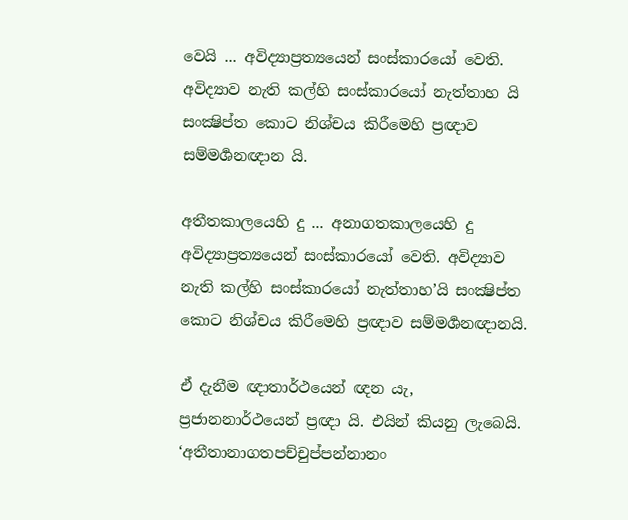වෙයි ... අවිද්‍යාප්‍ර‍ත්‍යයෙන් සංස්කාරයෝ වෙති. අවිද්‍යාව නැති කල්හි සංස්කාරයෝ නැත්තාහ යි සංක්‍ෂිප්ත කොට නිශ්චය කිරීමෙහි ප්‍ර‍ඥාව සම්මර්‍ශනඥාන යි.

අතීතකාලයෙහි දු ... අනාගතකාලයෙහි දු අවිද්‍යාප්‍ර‍ත්‍යයෙන් සංස්කාරයෝ වෙති. අවිද්‍යාව නැති කල්හි සංස්කාරයෝ නැත්තාහ’යි සංක්‍ෂිප්ත කොට නිශ්චය කිරීමෙහි ප්‍ර‍ඥාව සම්මර්‍ශනඥානයි.

ඒ දැනීම ඥාතාර්ථයෙන් ඥන යැ, ප්‍ර‍ජානනාර්ථයෙන් ප්‍ර‍ඥා යි. එයින් කියනු ලැබෙයි. ‘අතීතානාගතපච්චුප්පන්නානං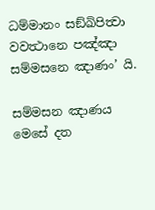ධම්මානං සඞ්ඛිපිත්‍වා වවත්‍ථානෙ පඤ්ඤා සම්මසනෙ ඤාණං’ යි.

සම්මසන ඤාණය මෙසේ දත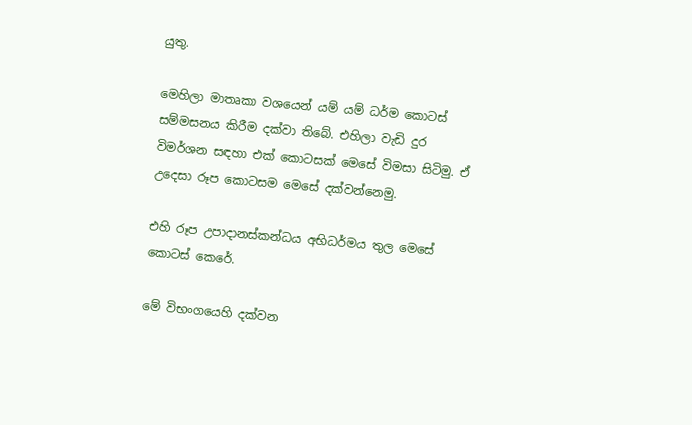යුතු.

මෙහිලා මාතෘකා වශයෙන් යම් යම් ධර්ම කොටස් සම්මසනය කිරීම දක්වා තිබේ. එහිලා වැඩි දුර විමර්ශන සඳහා එක් කොටසක් මෙසේ විමසා සිටිමු. ඒ උදෙසා රූප කොටසම මෙසේ දක්වන්නෙමු.

එහි රූප උපාදානස්කන්ධය අභිධර්මය තුල මෙසේ කොටස් කෙරේ.

මේ විභංගයෙහි දක්වන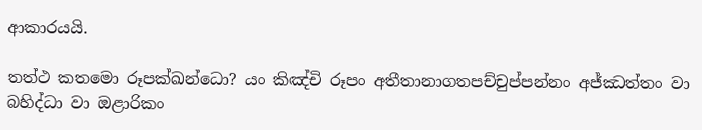ආකාරයයි.

තත්‌ථ කතමො රූපක්‌ඛන්‌ධො? යං කිඤ්‌චි රූපං අතීතානාගතපච්‌චුප්‌පන්‌නං අජ්‌ඣත්‌තං වා බහිද්‌ධා වා ඔළාරිකං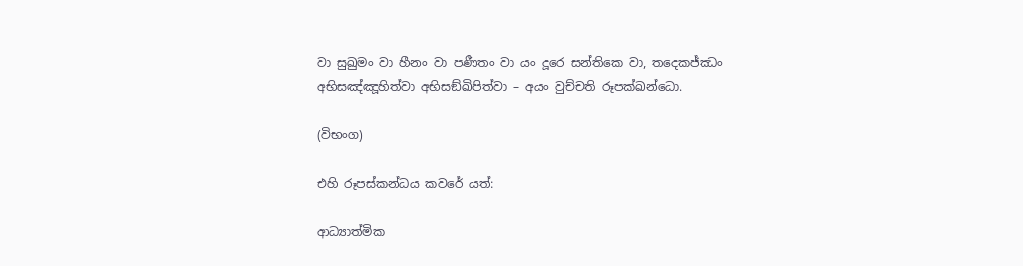වා සුඛුමං වා හීනං වා පණීතං වා යං දූරෙ සන්‌තිකෙ වා, තදෙකජ්‌ඣං අභිසඤ්‌ඤූහිත්‌වා අභිසඞ්‌ඛිපිත්‌වා – අයං වුච්‌චති රූපක්‌ඛන්‌ධො.

(විභංග)

එහි රූපස්කන්ධය කවරේ යත්:

ආධ්‍යාත්මික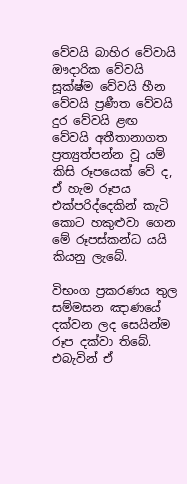වේවයි බාහිර වේවායි ඖදාරික වේවයි සූක්ෂ්ම වේවයි හීන වේවයි ප්‍රණීත වේවයි දුර වේවයි ළඟ වේවයි අතීතානාගත ප්‍රත්‍යුත්පන්න වූ යම් කිසි රූපයෙක් වේ ද, ඒ හැම රූපය එක්පරිද්දෙකින් කැටි කොට හකුළුවා ගෙන මේ රූපස්කන්ධ යයි කියනු ලැබේ.

විභංග ප්‍රකරණය තුල සම්මසන ඤාණයේ දක්වන ලද සෙයින්ම රූප දක්වා තිබේ. එබැවින් ඒ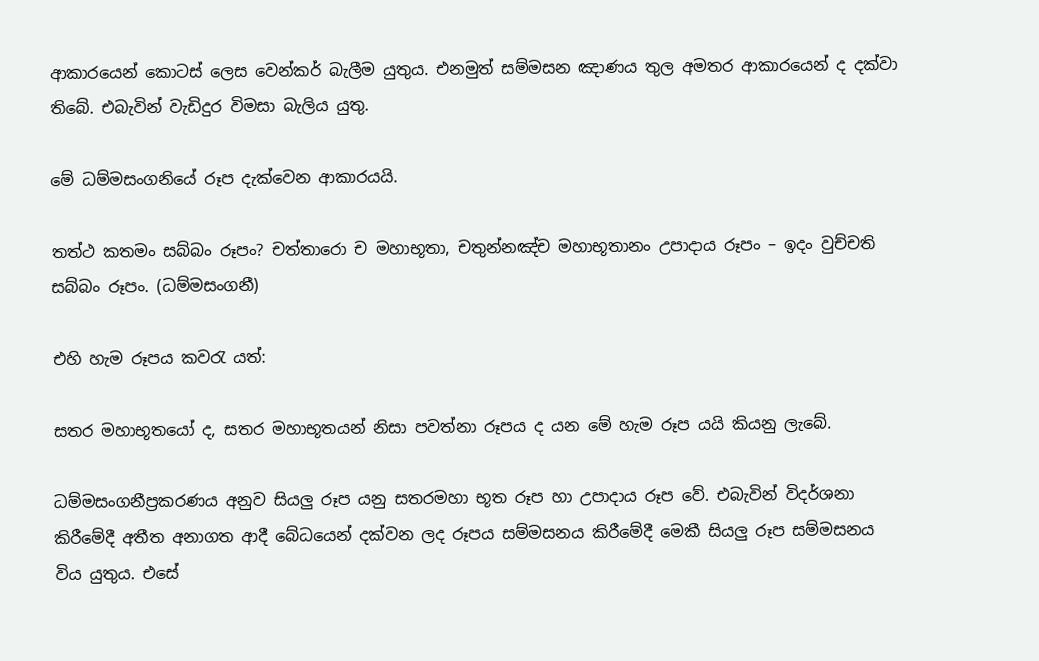ආකාරයෙන් කොටස් ලෙස වෙන්කර් බැලීම යුතුය. එනමුත් සම්මසන ඤාණය තුල අමතර ආකාරයෙන් ද දක්වා තිබේ. එබැවින් වැඩිදුර විමසා බැලිය යුතු.

මේ ධම්මසංගනියේ රූප දැක්වෙන ආකාරයයි.

තත්‌ථ කතමං සබ්‌බං රූපං? චත්‌තාරො ච මහාභූතා, චතුන්‌නඤ්‌ච මහාභූතානං උපාදාය රූපං – ඉදං වුච්‌චති සබ්‌බං රූපං. (ධම්මසංගනී)

එහි හැම රූපය කවරැ යත්:

සතර මහාභූතයෝ ද, සතර මහාභූතයන් නිසා පවත්නා රූපය ද යන මේ හැම රූප යයි කියනු ලැබේ.

ධම්මසංගනීප්‍රකරණය අනුව සියලු රූප යනු සතරමහා භූත රූප හා උපාදාය රූප වේ. එබැවින් විදර්ශනා කිරීමේදී අතීත අනාගත ආදී බේධයෙන් දක්වන ලද රූපය සම්මසනය කිරීමේදී මෙකී සියලු රූප සම්මසනය විය යුතුය. එසේ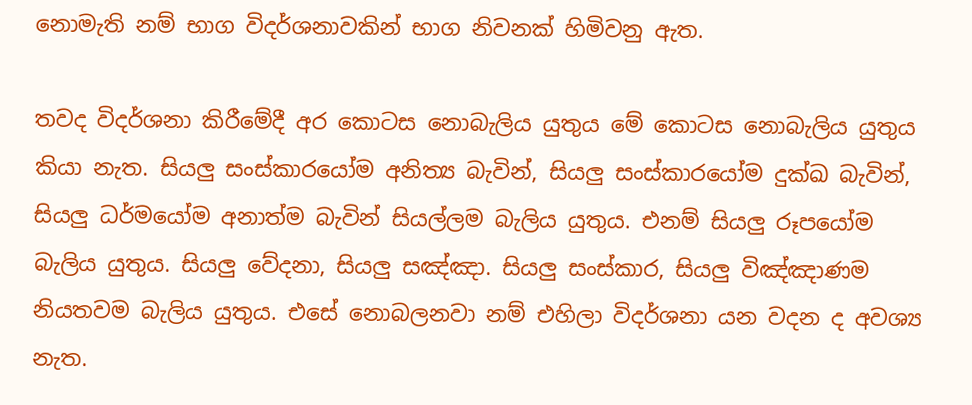නොමැති නම් භාග විදර්ශනාවකින් භාග නිවනක් හිමිවනු ඇත.

තවද විදර්ශනා කිරීමේදී අර කොටස නොබැලිය යුතුය මේ කොටස නොබැලිය යුතුය කියා නැත. සියලු සංස්කාරයෝම අනිත්‍ය බැවින්, සියලු සංස්කාරයෝම දුක්ඛ බැවින්, සියලු ධර්මයෝම අනාත්ම බැවින් සියල්ලම බැලිය යුතුය. එනම් සියලු රූපයෝම බැලිය යුතුය. සියලු වේදනා, සියලු සඤ්ඤා. සියලු සංස්කාර, සියලු විඤ්ඤාණම නියතවම බැලිය යුතුය. එසේ නොබලනවා නම් එහිලා විදර්ශනා යන වදන ද අවශ්‍ය නැත.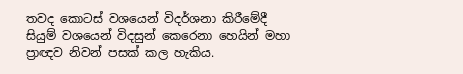තවද කොටස් වශයෙන් විදර්ශනා කිරීමේදී සියුම් වශයෙන් විදසුන් කෙරෙනා හෙයින් මහා ප්‍රාඥව නිවන් පසක් කල හැකිය.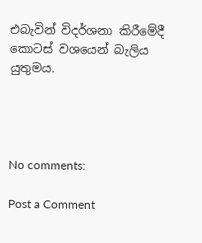එබැවින් විදර්ශනා කිරීමේදී කොටස් වශයෙන් බැලිය යුතුමය.




No comments:

Post a Comment